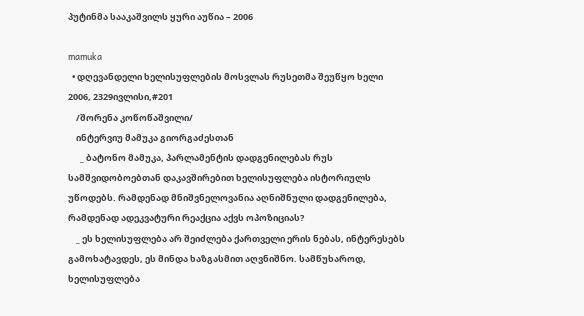პუტინმა სააკაშვილს ყური აუწია – 2006

mamuka
  • დღევანდელი ხელისუფლების მოსვლას რუსეთმა შეუწყო ხელი    2006, 2329ივლისი,#201
    /შორენა კოწოწაშვილი/
    ინტერვიუ მამუკა გიორგაძესთან
      _ ბატონო მამუკა, პარლამენტის დადგენილებას რუს სამშვიდობოებთან დაკავშირებით ხელისუფლება ისტორიულს უწოდებს. რამდენად მნიშვნელოვანია აღნიშნული დადგენილება, რამდენად ადეკვატური რეაქცია აქვს ოპოზიციას?
    _ ეს ხელისუფლება არ შეიძლება ქართველი ერის ნებას, ინტერესებს გამოხატავდეს, ეს მინდა ხაზგასმით აღვნიშნო. სამწუხაროდ, ხელისუფლება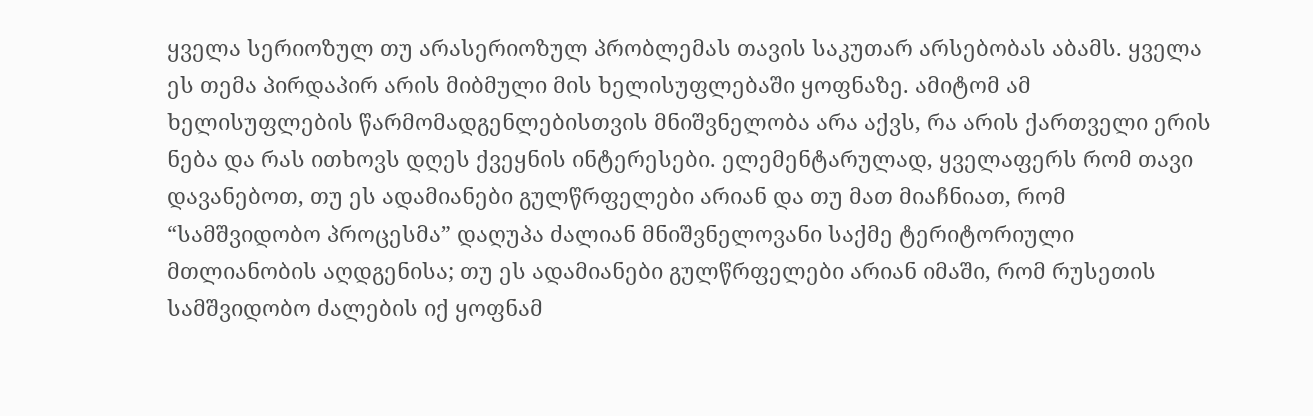ყველა სერიოზულ თუ არასერიოზულ პრობლემას თავის საკუთარ არსებობას აბამს. ყველა ეს თემა პირდაპირ არის მიბმული მის ხელისუფლებაში ყოფნაზე. ამიტომ ამ ხელისუფლების წარმომადგენლებისთვის მნიშვნელობა არა აქვს, რა არის ქართველი ერის ნება და რას ითხოვს დღეს ქვეყნის ინტერესები. ელემენტარულად, ყველაფერს რომ თავი დავანებოთ, თუ ეს ადამიანები გულწრფელები არიან და თუ მათ მიაჩნიათ, რომ “სამშვიდობო პროცესმა” დაღუპა ძალიან მნიშვნელოვანი საქმე ტერიტორიული მთლიანობის აღდგენისა; თუ ეს ადამიანები გულწრფელები არიან იმაში, რომ რუსეთის სამშვიდობო ძალების იქ ყოფნამ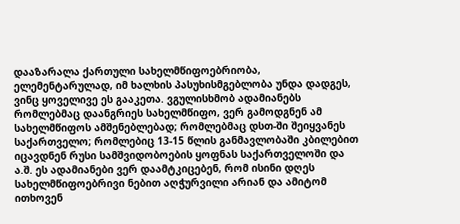დააზარალა ქართული სახელმწიფოებრიობა, ელემენტარულად, იმ ხალხის პასუხისმგებლობა უნდა დადგეს, ვინც ყოველივე ეს გააკეთა. ვგულისხმობ ადამიანებს რომლებმაც დაანგრიეს სახელმწიფო, ვერ გამოდგნენ ამ სახელმწიფოს ამშენებლებად; რომლებმაც დსთ-ში შეიყვანეს საქართველო; რომლებიც 13-15 წლის განმავლობაში კბილებით იცავდნენ რუსი სამშვიდობოების ყოფნას საქართველოში და ა.შ. ეს ადამიანები ვერ დაამტკიცებენ, რომ ისინი დღეს სახელმწიფოებრივი ნებით აღჭურვილი არიან და ამიტომ ითხოვენ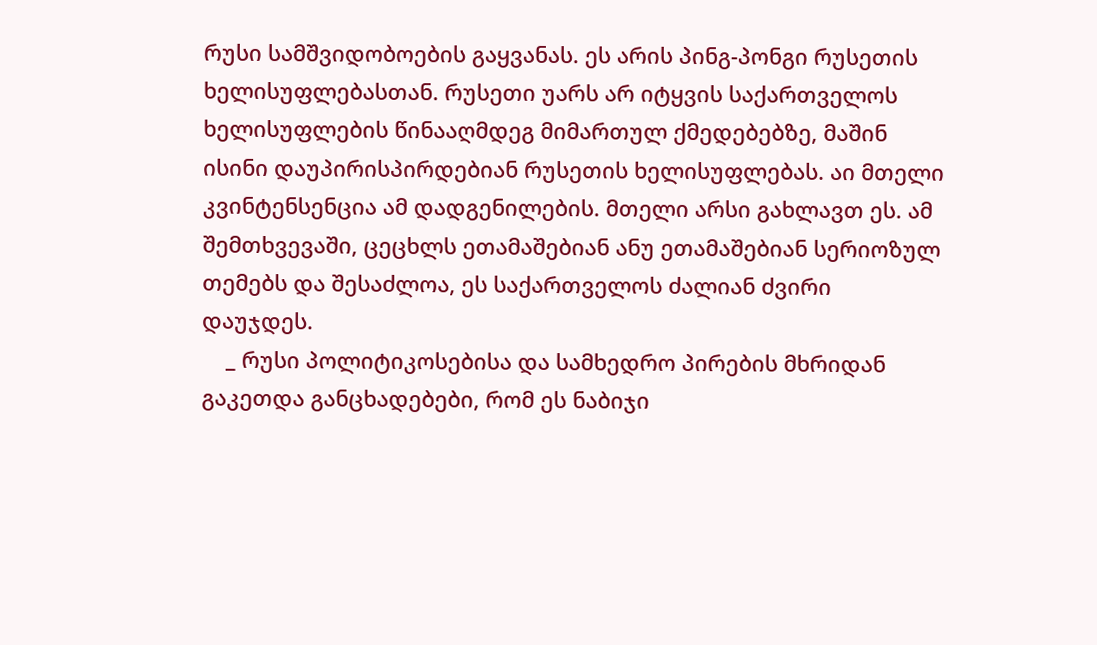რუსი სამშვიდობოების გაყვანას. ეს არის პინგ-პონგი რუსეთის ხელისუფლებასთან. რუსეთი უარს არ იტყვის საქართველოს ხელისუფლების წინააღმდეგ მიმართულ ქმედებებზე, მაშინ ისინი დაუპირისპირდებიან რუსეთის ხელისუფლებას. აი მთელი კვინტენსენცია ამ დადგენილების. მთელი არსი გახლავთ ეს. ამ შემთხვევაში, ცეცხლს ეთამაშებიან ანუ ეთამაშებიან სერიოზულ თემებს და შესაძლოა, ეს საქართველოს ძალიან ძვირი დაუჯდეს.
    _ რუსი პოლიტიკოსებისა და სამხედრო პირების მხრიდან გაკეთდა განცხადებები, რომ ეს ნაბიჯი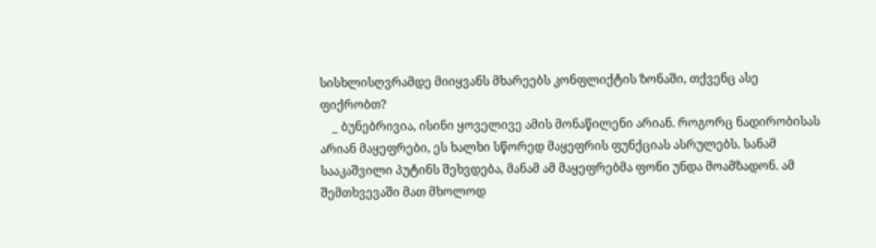სისხლისღვრამდე მიიყვანს მხარეებს კონფლიქტის ზონაში, თქვენც ასე ფიქრობთ?
    _ ბუნებრივია, ისინი ყოველივე ამის მონაწილენი არიან. როგორც ნადირობისას არიან მაყეფრები, ეს ხალხი სწორედ მაყეფრის ფუნქციას ასრულებს. სანამ სააკაშვილი პუტინს შეხვდება, მანამ ამ მაყეფრებმა ფონი უნდა მოამზადონ. ამ შემთხვევაში მათ მხოლოდ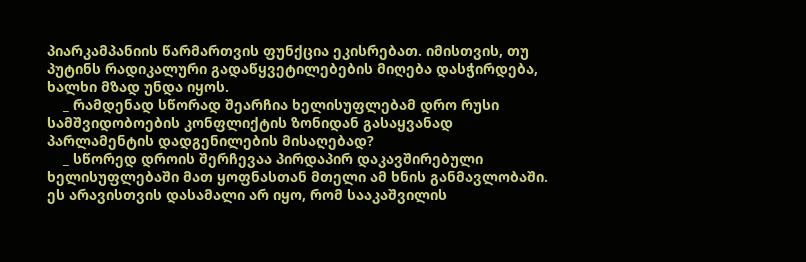პიარკამპანიის წარმართვის ფუნქცია ეკისრებათ. იმისთვის, თუ პუტინს რადიკალური გადაწყვეტილებების მიღება დასჭირდება, ხალხი მზად უნდა იყოს.
    _ რამდენად სწორად შეარჩია ხელისუფლებამ დრო რუსი სამშვიდობოების კონფლიქტის ზონიდან გასაყვანად პარლამენტის დადგენილების მისაღებად?
    _ სწორედ დროის შერჩევაა პირდაპირ დაკავშირებული ხელისუფლებაში მათ ყოფნასთან მთელი ამ ხნის განმავლობაში. ეს არავისთვის დასამალი არ იყო, რომ სააკაშვილის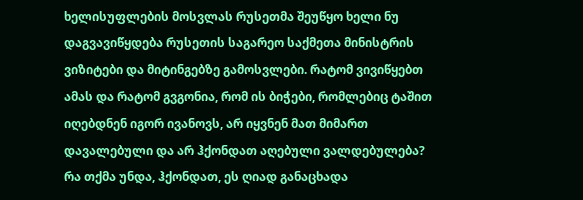ხელისუფლების მოსვლას რუსეთმა შეუწყო ხელი ნუ დაგვავიწყდება რუსეთის საგარეო საქმეთა მინისტრის ვიზიტები და მიტინგებზე გამოსვლები. რატომ ვივიწყებთ ამას და რატომ გვგონია, რომ ის ბიჭები, რომლებიც ტაშით იღებდნენ იგორ ივანოვს, არ იყვნენ მათ მიმართ დავალებული და არ ჰქონდათ აღებული ვალდებულება? რა თქმა უნდა, ჰქონდათ, ეს ღიად განაცხადა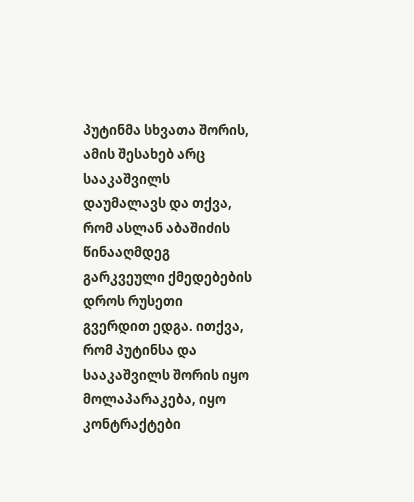პუტინმა სხვათა შორის, ამის შესახებ არც სააკაშვილს დაუმალავს და თქვა, რომ ასლან აბაშიძის წინააღმდეგ გარკვეული ქმედებების დროს რუსეთი გვერდით ედგა. ითქვა, რომ პუტინსა და სააკაშვილს შორის იყო მოლაპარაკება, იყო კონტრაქტები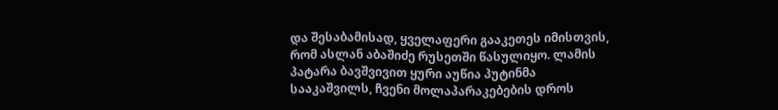და შესაბამისად, ყველაფერი გააკეთეს იმისთვის, რომ ასლან აბაშიძე რუსეთში წასულიყო. ლამის პატარა ბავშვივით ყური აუწია პუტინმა სააკაშვილს, ჩვენი მოლაპარაკებების დროს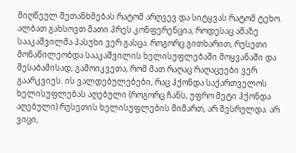მიღწეულ შეთანხმებას რატომ არღვევ და სიტყვას რატომ ტეხო. ალბათ გახსოვთ მათი პრეს კონფერენცია, როდესაც ამაზე სააკაშვილმა პასუხი ვერ გასცა. როგორც გითხარით, რუსეთი მონაწილეობდა სააკაშვილის ხელისუფლებაში მოყვანაში და შესაბამისად, გამოიკვეთა, რომ მათ რაღაც რაღაცეები ვერ გაარკვიეს. ის ვალდებულებები, რაც ჰქონდა საქართველოს ხელისუფლებას აღებული (როგორც ჩანს, უფრო მეტი ჰქონდა აღებული) რუსეთის ხელისუფლების მიმართ, არ შესრულდა. არ ვიცი,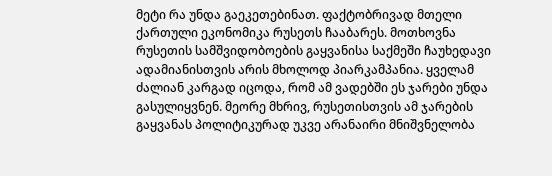მეტი რა უნდა გაეკეთებინათ. ფაქტობრივად მთელი ქართული ეკონომიკა რუსეთს ჩააბარეს. მოთხოვნა რუსეთის სამშვიდობოების გაყვანისა საქმეში ჩაუხედავი ადამიანისთვის არის მხოლოდ პიარკამპანია. ყველამ ძალიან კარგად იცოდა, რომ ამ ვადებში ეს ჯარები უნდა გასულიყვნენ. მეორე მხრივ, რუსეთისთვის ამ ჯარების გაყვანას პოლიტიკურად უკვე არანაირი მნიშვნელობა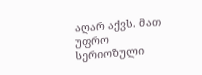აღარ აქვს. მათ უფრო სერიოზული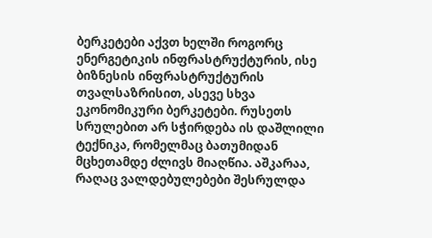ბერკეტები აქვთ ხელში როგორც ენერგეტიკის ინფრასტრუქტურის, ისე ბიზნესის ინფრასტრუქტურის თვალსაზრისით, ასევე სხვა ეკონომიკური ბერკეტები. რუსეთს სრულებით არ სჭირდება ის დაშლილი ტექნიკა, რომელმაც ბათუმიდან მცხეთამდე ძლივს მიაღწია. აშკარაა, რაღაც ვალდებულებები შესრულდა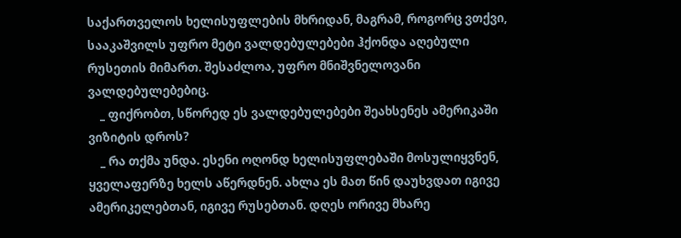საქართველოს ხელისუფლების მხრიდან, მაგრამ, როგორც ვთქვი, სააკაშვილს უფრო მეტი ვალდებულებები ჰქონდა აღებული რუსეთის მიმართ. შესაძლოა, უფრო მნიშვნელოვანი ვალდებულებებიც.
    _ ფიქრობთ, სწორედ ეს ვალდებულებები შეახსენეს ამერიკაში ვიზიტის დროს?
    _ რა თქმა უნდა. ესენი ოღონდ ხელისუფლებაში მოსულიყვნენ, ყველაფერზე ხელს აწერდნენ. ახლა ეს მათ წინ დაუხვდათ იგივე ამერიკელებთან, იგივე რუსებთან. დღეს ორივე მხარე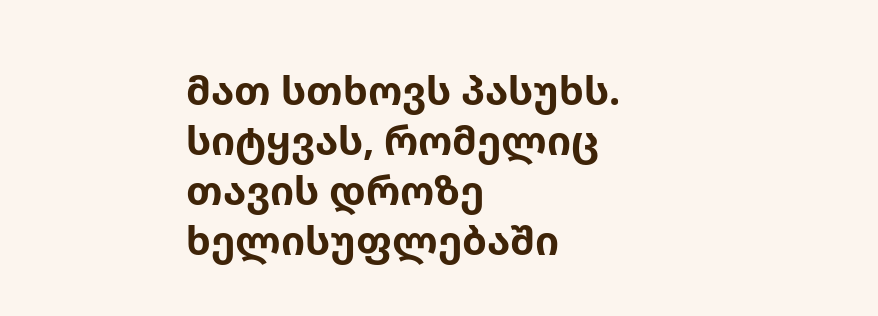მათ სთხოვს პასუხს. სიტყვას, რომელიც თავის დროზე ხელისუფლებაში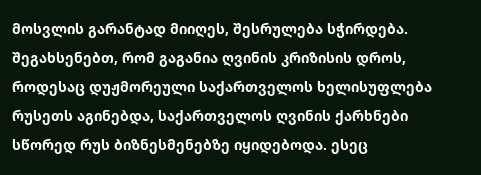მოსვლის გარანტად მიიღეს, შესრულება სჭირდება. შეგახსენებთ, რომ გაგანია ღვინის კრიზისის დროს, როდესაც დუჟმორეული საქართველოს ხელისუფლება რუსეთს აგინებდა, საქართველოს ღვინის ქარხნები სწორედ რუს ბიზნესმენებზე იყიდებოდა. ესეც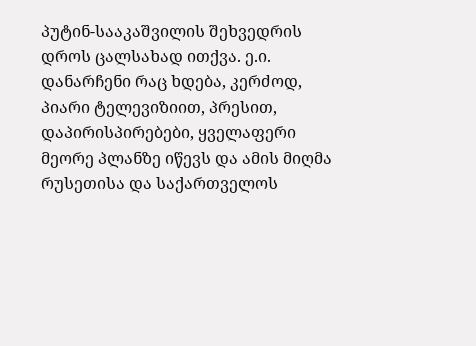პუტინ-სააკაშვილის შეხვედრის დროს ცალსახად ითქვა. ე.ი. დანარჩენი რაც ხდება, კერძოდ, პიარი ტელევიზიით, პრესით, დაპირისპირებები, ყველაფერი მეორე პლანზე იწევს და ამის მიღმა რუსეთისა და საქართველოს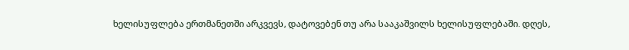ხელისუფლება ერთმანეთში არკვევს, დატოვებენ თუ არა სააკაშვილს ხელისუფლებაში. დღეს,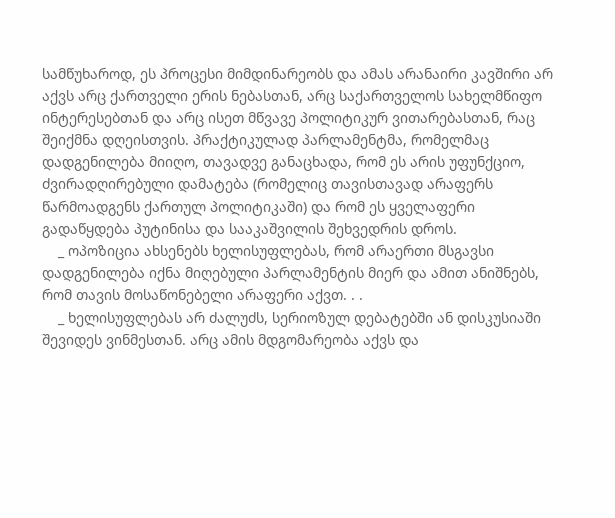სამწუხაროდ, ეს პროცესი მიმდინარეობს და ამას არანაირი კავშირი არ აქვს არც ქართველი ერის ნებასთან, არც საქართველოს სახელმწიფო ინტერესებთან და არც ისეთ მწვავე პოლიტიკურ ვითარებასთან, რაც შეიქმნა დღეისთვის. პრაქტიკულად პარლამენტმა, რომელმაც დადგენილება მიიღო, თავადვე განაცხადა, რომ ეს არის უფუნქციო, ძვირადღირებული დამატება (რომელიც თავისთავად არაფერს წარმოადგენს ქართულ პოლიტიკაში) და რომ ეს ყველაფერი გადაწყდება პუტინისა და სააკაშვილის შეხვედრის დროს.
    _ ოპოზიცია ახსენებს ხელისუფლებას, რომ არაერთი მსგავსი დადგენილება იქნა მიღებული პარლამენტის მიერ და ამით ანიშნებს, რომ თავის მოსაწონებელი არაფერი აქვთ. . .
    _ ხელისუფლებას არ ძალუძს, სერიოზულ დებატებში ან დისკუსიაში შევიდეს ვინმესთან. არც ამის მდგომარეობა აქვს და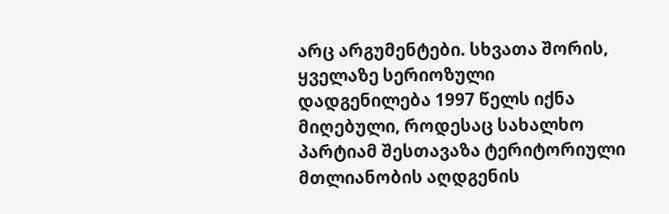არც არგუმენტები. სხვათა შორის, ყველაზე სერიოზული დადგენილება 1997 წელს იქნა მიღებული, როდესაც სახალხო პარტიამ შესთავაზა ტერიტორიული მთლიანობის აღდგენის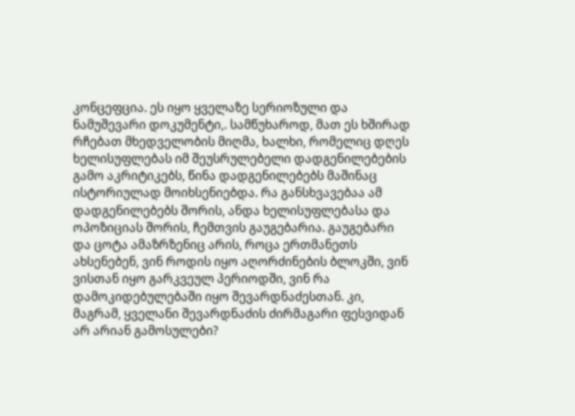კონცეფცია. ეს იყო ყველაზე სერიოზული და ნამუშევარი დოკუმენტი,. სამწუხაროდ, მათ ეს ხშირად რჩებათ მხედველობის მიღმა, ხალხი, რომელიც დღეს ხელისუფლებას იმ შეუსრულებელი დადგენილებების გამო აკრიტიკებს, წინა დადგენილებებს მაშინაც ისტორიულად მოიხსენიებდა. რა განსხვავებაა ამ დადგენილებებს შორის, ანდა ხელისუფლებასა და ოპოზიციას შორის, ჩემთვის გაუგებარია. გაუგებარი და ცოტა ამაზრზენიც არის, როცა ერთმანეთს ახსენებენ, ვინ როდის იყო აღორძინების ბლოკში, ვინ ვისთან იყო გარკვეულ პერიოდში, ვინ რა დამოკიდებულებაში იყო შევარდნაძესთან. კი, მაგრამ, ყველანი შევარდნაძის ძირმაგარი ფესვიდან არ არიან გამოსულები?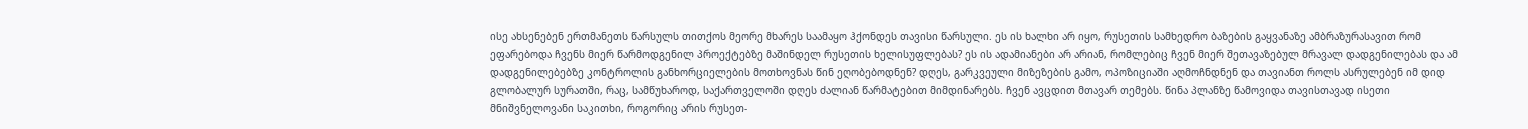ისე ახსენებენ ერთმანეთს წარსულს თითქოს მეორე მხარეს საამაყო ჰქონდეს თავისი წარსული. ეს ის ხალხი არ იყო, რუსეთის სამხედრო ბაზების გაყვანაზე ამბრაზურასავით რომ ეფარებოდა ჩვენს მიერ წარმოდგენილ პროექტებზე მაშინდელ რუსეთის ხელისუფლებას? ეს ის ადამიანები არ არიან, რომლებიც ჩვენ მიერ შეთავაზებულ მრავალ დადგენილებას და ამ დადგენილებებზე კონტროლის განხორციელების მოთხოვნას წინ ეღობებოდნენ? დღეს, გარკვეული მიზეზების გამო, ოპოზიციაში აღმოჩნდნენ და თავიანთ როლს ასრულებენ იმ დიდ გლობალურ სურათში, რაც, სამწუხაროდ, საქართველოში დღეს ძალიან წარმატებით მიმდინარებს. ჩვენ ავცდით მთავარ თემებს. წინა პლანზე წამოვიდა თავისთავად ისეთი მნიშვნელოვანი საკითხი, როგორიც არის რუსეთ-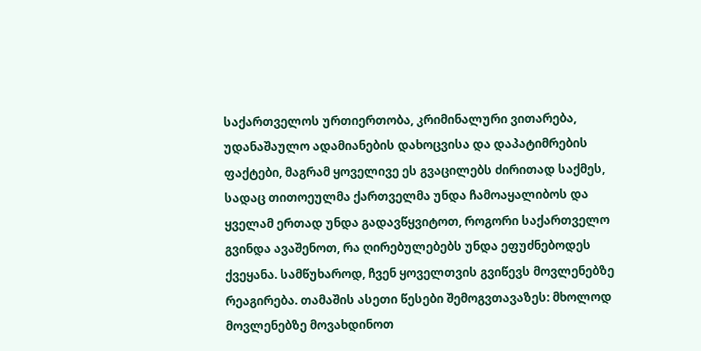საქართველოს ურთიერთობა, კრიმინალური ვითარება, უდანაშაულო ადამიანების დახოცვისა და დაპატიმრების ფაქტები, მაგრამ ყოველივე ეს გვაცილებს ძირითად საქმეს, სადაც თითოეულმა ქართველმა უნდა ჩამოაყალიბოს და ყველამ ერთად უნდა გადავწყვიტოთ, როგორი საქართველო გვინდა ავაშენოთ, რა ღირებულებებს უნდა ეფუძნებოდეს ქვეყანა. სამწუხაროდ, ჩვენ ყოველთვის გვიწევს მოვლენებზე რეაგირება. თამაშის ასეთი წესები შემოგვთავაზეს: მხოლოდ მოვლენებზე მოვახდინოთ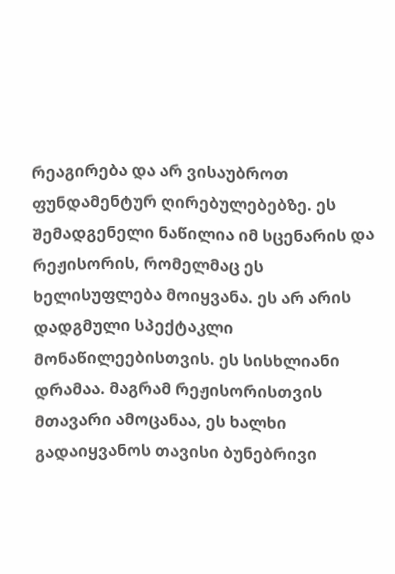რეაგირება და არ ვისაუბროთ ფუნდამენტურ ღირებულებებზე. ეს შემადგენელი ნაწილია იმ სცენარის და რეჟისორის, რომელმაც ეს ხელისუფლება მოიყვანა. ეს არ არის დადგმული სპექტაკლი მონაწილეებისთვის. ეს სისხლიანი დრამაა. მაგრამ რეჟისორისთვის მთავარი ამოცანაა, ეს ხალხი გადაიყვანოს თავისი ბუნებრივი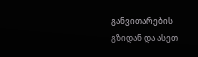განვითარების გზიდან და ასეთ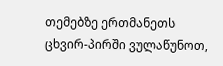თემებზე ერთმანეთს ცხვირ-პირში ვულაწუნოთ,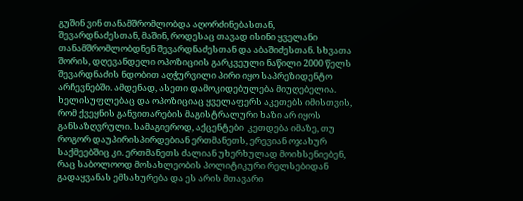გუშინ ვინ თანამშრომლობდა აღორძინებასთან, შევარდნაძესთან, მაშინ, როდესაც თავად ისინი ყველანი თანამშრომლობდნენ შევარდნაძესთან და აბაშიძესთან. სხვათა შორის, დღევანდელი ოპოზიციის გარკვეული ნაწილი 2000 წელს შევარდნაძის ნდობით აღჭურვილი პირი იყო საპრეზიდენტო არჩევნებში. ამდენად, ასეთი დამოკიდებულება მიუღებელია. ხელისუფლებაც და ოპოზიციაც ყველაფერს აკეთებს იმისთვის, რომ ქვეყნის განვითარების მაგისტრალური ხაზი არ იყოს განსაზღვრული. სამაგიეროდ, აქცენტები  კეთდება იმაზე, თუ როგორ დაუპირისპირდებიან ერთმანეთს, ერევიან ოჯახურ საქმეებშიც კი. ერთმანეთს ძალიან უხერხულად მოიხსენიებენ, რაც საბოლოოდ მოსახლეობის პოლიტიკური რელსებიდან გადაყვანას ემსახურება და ეს არის მთავარი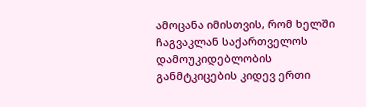ამოცანა იმისთვის, რომ ხელში ჩაგვაკლან საქართველოს დამოუკიდებლობის განმტკიცების კიდევ ერთი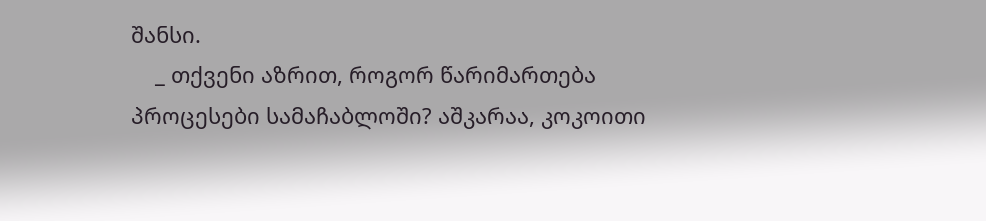შანსი.
    _ თქვენი აზრით, როგორ წარიმართება პროცესები სამაჩაბლოში? აშკარაა, კოკოითი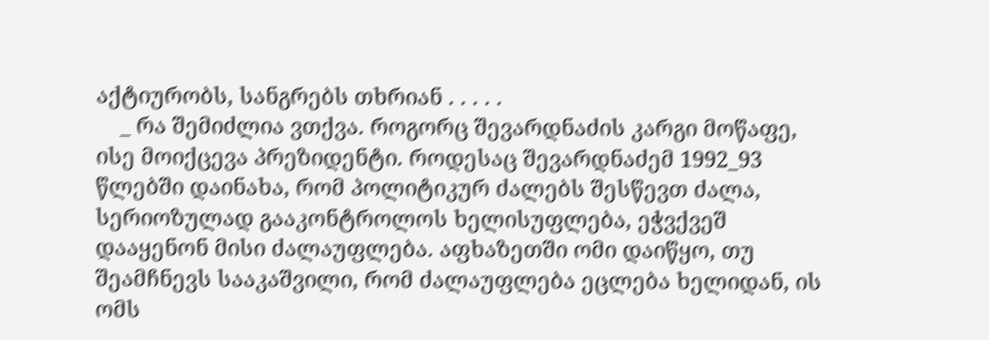აქტიურობს, სანგრებს თხრიან . . . . .
    _ რა შემიძლია ვთქვა. როგორც შევარდნაძის კარგი მოწაფე, ისე მოიქცევა პრეზიდენტი. როდესაც შევარდნაძემ 1992_93 წლებში დაინახა, რომ პოლიტიკურ ძალებს შესწევთ ძალა, სერიოზულად გააკონტროლოს ხელისუფლება, ეჭვქვეშ დააყენონ მისი ძალაუფლება. აფხაზეთში ომი დაიწყო, თუ შეამჩნევს სააკაშვილი, რომ ძალაუფლება ეცლება ხელიდან, ის ომს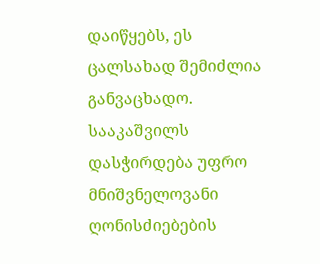დაიწყებს, ეს ცალსახად შემიძლია განვაცხადო. სააკაშვილს დასჭირდება უფრო მნიშვნელოვანი ღონისძიებების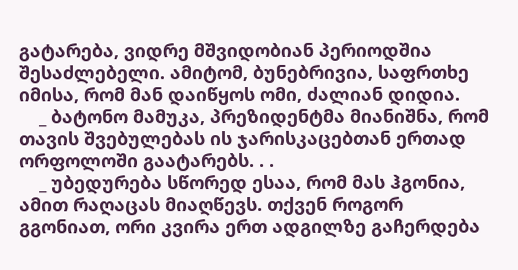გატარება, ვიდრე მშვიდობიან პერიოდშია შესაძლებელი. ამიტომ, ბუნებრივია, საფრთხე იმისა, რომ მან დაიწყოს ომი, ძალიან დიდია.
    _ ბატონო მამუკა, პრეზიდენტმა მიანიშნა, რომ თავის შვებულებას ის ჯარისკაცებთან ერთად ორფოლოში გაატარებს. . .
    _ უბედურება სწორედ ესაა, რომ მას ჰგონია, ამით რაღაცას მიაღწევს. თქვენ როგორ გგონიათ, ორი კვირა ერთ ადგილზე გაჩერდება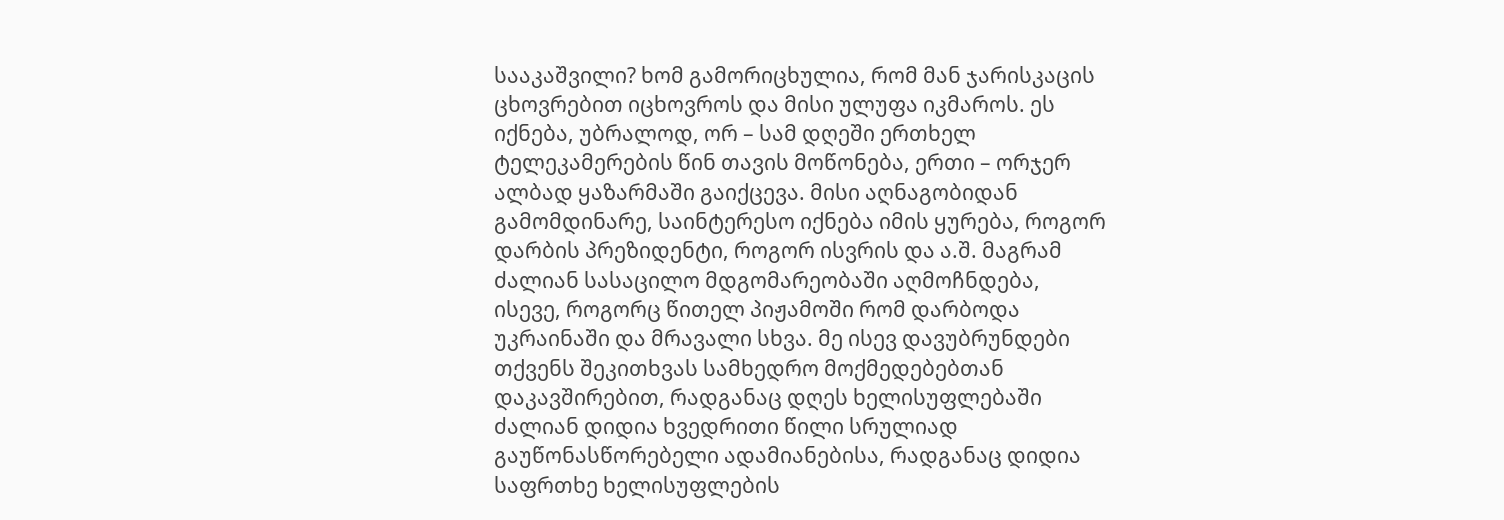სააკაშვილი? ხომ გამორიცხულია, რომ მან ჯარისკაცის ცხოვრებით იცხოვროს და მისი ულუფა იკმაროს. ეს იქნება, უბრალოდ, ორ – სამ დღეში ერთხელ ტელეკამერების წინ თავის მოწონება, ერთი – ორჯერ ალბად ყაზარმაში გაიქცევა. მისი აღნაგობიდან გამომდინარე, საინტერესო იქნება იმის ყურება, როგორ დარბის პრეზიდენტი, როგორ ისვრის და ა.შ. მაგრამ ძალიან სასაცილო მდგომარეობაში აღმოჩნდება, ისევე, როგორც წითელ პიჟამოში რომ დარბოდა უკრაინაში და მრავალი სხვა. მე ისევ დავუბრუნდები თქვენს შეკითხვას სამხედრო მოქმედებებთან დაკავშირებით, რადგანაც დღეს ხელისუფლებაში ძალიან დიდია ხვედრითი წილი სრულიად გაუწონასწორებელი ადამიანებისა, რადგანაც დიდია საფრთხე ხელისუფლების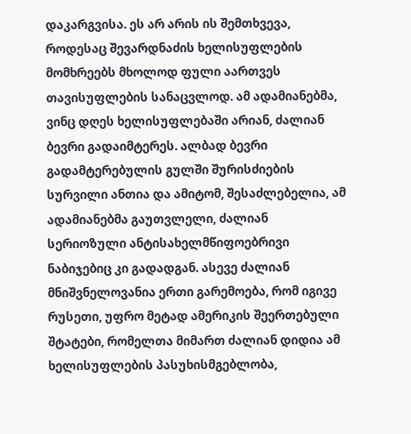დაკარგვისა. ეს არ არის ის შემთხვევა, როდესაც შევარდნაძის ხელისუფლების მომხრეებს მხოლოდ ფული აართვეს თავისუფლების სანაცვლოდ. ამ ადამიანებმა, ვინც დღეს ხელისუფლებაში არიან, ძალიან ბევრი გადაიმტერეს. ალბად ბევრი გადამტერებულის გულში შურისძიების სურვილი ანთია და ამიტომ, შესაძლებელია, ამ ადამიანებმა გაუთვლელი, ძალიან სერიოზული ანტისახელმწიფოებრივი ნაბიჯებიც კი გადადგან. ასევე ძალიან მნიშვნელოვანია ერთი გარემოება, რომ იგივე რუსეთი, უფრო მეტად ამერიკის შეერთებული შტატები, რომელთა მიმართ ძალიან დიდია ამ ხელისუფლების პასუხისმგებლობა,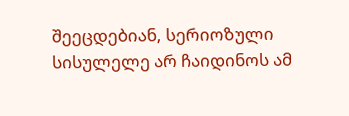შეეცდებიან, სერიოზული სისულელე არ ჩაიდინოს ამ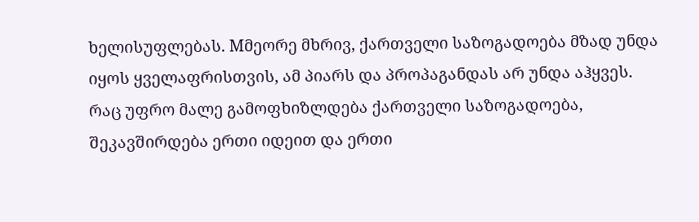ხელისუფლებას. Mმეორე მხრივ, ქართველი საზოგადოება მზად უნდა იყოს ყველაფრისთვის, ამ პიარს და პროპაგანდას არ უნდა აჰყვეს. რაც უფრო მალე გამოფხიზლდება ქართველი საზოგადოება, შეკავშირდება ერთი იდეით და ერთი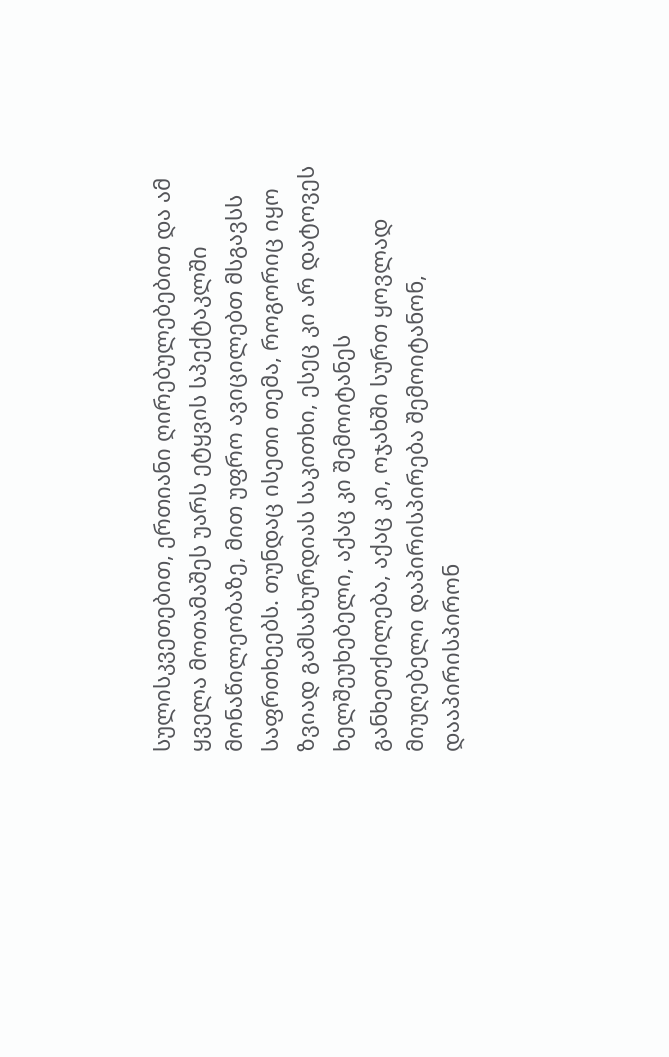სულისკვეთებით, ერთიანი ღირებულებებით და ამ ყველა მოთამაშეს უარს ეტყვის სპექტაკლში მონაწილეობაზე, მით უფრო ავიცილებთ მსგავსს საფრთხეებს. თუნდაც ისეთი თემა, როგორიც იყო ზვიად გამსახურდიას საკითხი, ესეც კი არ დატოვეს ხელშეუხებელი, აქაც კი შემოიტანეს განხეთქილება, აქაც კი, ოჯახში სურთ ყოვლად მიუღებელი დაპირისპირება შემოიტანონ, დააპირისპირონ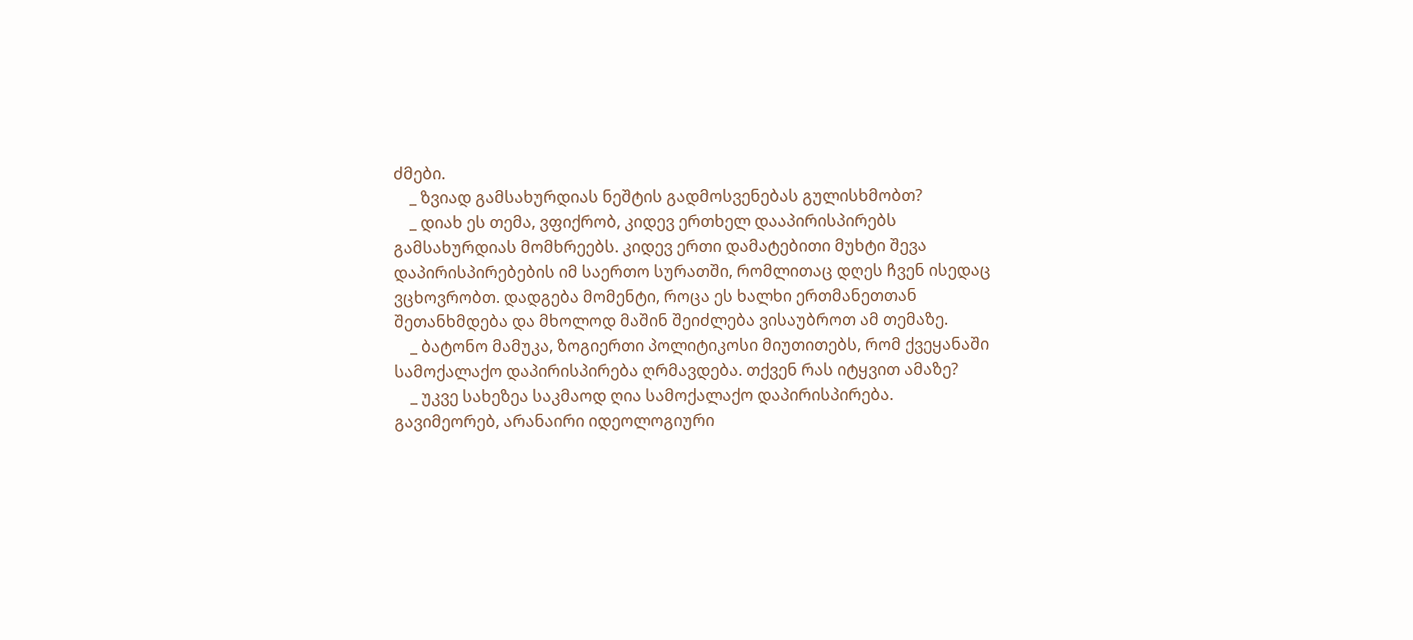ძმები.
    _ ზვიად გამსახურდიას ნეშტის გადმოსვენებას გულისხმობთ?
    _ დიახ ეს თემა, ვფიქრობ, კიდევ ერთხელ დააპირისპირებს გამსახურდიას მომხრეებს. კიდევ ერთი დამატებითი მუხტი შევა დაპირისპირებების იმ საერთო სურათში, რომლითაც დღეს ჩვენ ისედაც ვცხოვრობთ. დადგება მომენტი, როცა ეს ხალხი ერთმანეთთან შეთანხმდება და მხოლოდ მაშინ შეიძლება ვისაუბროთ ამ თემაზე.
    _ ბატონო მამუკა, ზოგიერთი პოლიტიკოსი მიუთითებს, რომ ქვეყანაში სამოქალაქო დაპირისპირება ღრმავდება. თქვენ რას იტყვით ამაზე?
    _ უკვე სახეზეა საკმაოდ ღია სამოქალაქო დაპირისპირება. გავიმეორებ, არანაირი იდეოლოგიური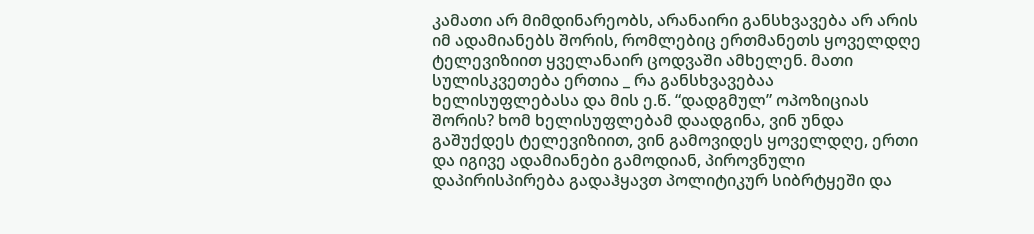კამათი არ მიმდინარეობს, არანაირი განსხვავება არ არის იმ ადამიანებს შორის, რომლებიც ერთმანეთს ყოველდღე ტელევიზიით ყველანაირ ცოდვაში ამხელენ. მათი სულისკვეთება ერთია _ რა განსხვავებაა ხელისუფლებასა და მის ე.წ. “დადგმულ” ოპოზიციას შორის? ხომ ხელისუფლებამ დაადგინა, ვინ უნდა გაშუქდეს ტელევიზიით, ვინ გამოვიდეს ყოველდღე, ერთი და იგივე ადამიანები გამოდიან, პიროვნული დაპირისპირება გადაჰყავთ პოლიტიკურ სიბრტყეში და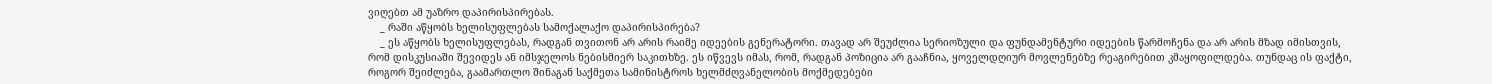ვიღებთ ამ უაზრო დაპირისპირებას.
    _ რაში აწყობს ხელისუფლებას სამოქალაქო დაპირისპირება?
    _ ეს აწყობს ხელისუფლებას, რადგან თვითონ არ არის რაიმე იდეების გენერატორი. თავად არ შეუძლია სერიოზული და ფუნდამენტური იდეების წარმოჩენა და არ არის მზად იმისთვის, რომ დისკუსიაში შევიდეს ან იმსჯელოს ნებისმიერ საკითხზე. ეს იწვევს იმას, რომ, რადგან პოზიცია არ გააჩნია, ყოველდღიურ მოვლენებზე რეაგირებით კმაყოფილდება. თუნდაც ის ფაქტი, როგორ შეიძლება, გაამართლო შინაგან საქმეთა სამინისტროს ხელმძღვანელობის მოქმედებები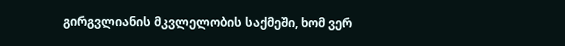გირგვლიანის მკვლელობის საქმეში, ხომ ვერ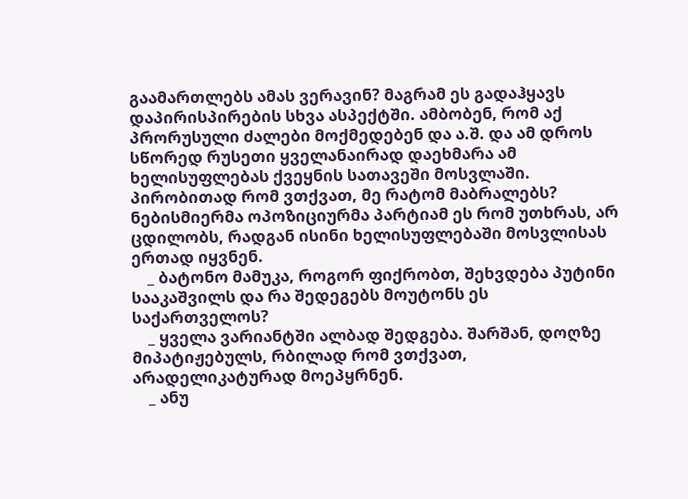გაამართლებს ამას ვერავინ? მაგრამ ეს გადაჰყავს დაპირისპირების სხვა ასპექტში. ამბობენ, რომ აქ პრორუსული ძალები მოქმედებენ და ა.შ. და ამ დროს სწორედ რუსეთი ყველანაირად დაეხმარა ამ ხელისუფლებას ქვეყნის სათავეში მოსვლაში. პირობითად რომ ვთქვათ, მე რატომ მაბრალებს? ნებისმიერმა ოპოზიციურმა პარტიამ ეს რომ უთხრას, არ ცდილობს, რადგან ისინი ხელისუფლებაში მოსვლისას ერთად იყვნენ.
    _ ბატონო მამუკა, როგორ ფიქრობთ, შეხვდება პუტინი სააკაშვილს და რა შედეგებს მოუტონს ეს საქართველოს?
    _ ყველა ვარიანტში ალბად შედგება. შარშან, დოღზე მიპატიჟებულს, რბილად რომ ვთქვათ, არადელიკატურად მოეპყრნენ.
    _ ანუ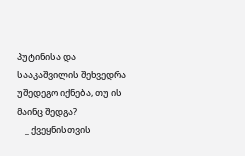პუტინისა და სააკაშვილის შეხვედრა უშედეგო იქნება, თუ ის მაინც შედგა?
    _ ქვეყნისთვის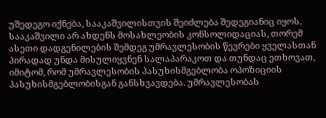უშედეგო იქნება, სააკაშვილისთვის შეიძლება შედეგიანიც იყოს. სააკაშვილი არ ახდენს მოსახლეობის კონსოლიდაციას, თორემ ასეთი დადგენილების შემდეგ უმრავლესობის წევრები ყველასთან პირადად უნდა მისულიყვნენ სალაპარაკოთ და თუნდაც ეთხოვათ, იმიტომ, რომ უმრავლესობის პასუხისმგებლობა ოპოზიციის პასუხისმგებლობისგან განსხვავდება. უმრავლესობას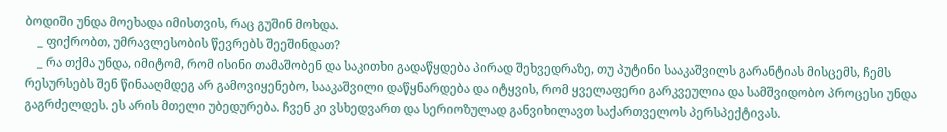ბოდიში უნდა მოეხადა იმისთვის, რაც გუშინ მოხდა.
    _ ფიქრობთ, უმრავლესობის წევრებს შეეშინდათ?
    _ რა თქმა უნდა, იმიტომ, რომ ისინი თამაშობენ და საკითხი გადაწყდება პირად შეხვედრაზე, თუ პუტინი სააკაშვილს გარანტიას მისცემს, ჩემს რესურსებს შენ წინააღმდეგ არ გამოვიყენებო, სააკაშვილი დაწყნარდება და იტყვის, რომ ყველაფერი გარკვეულია და სამშვიდობო პროცესი უნდა გაგრძელდეს. ეს არის მთელი უბედურება. ჩვენ კი ვსხედვართ და სერიოზულად განვიხილავთ საქართველოს პერსპექტივას.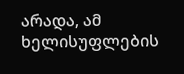არადა, ამ ხელისუფლების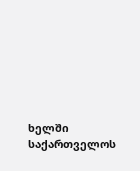ხელში საქართველოს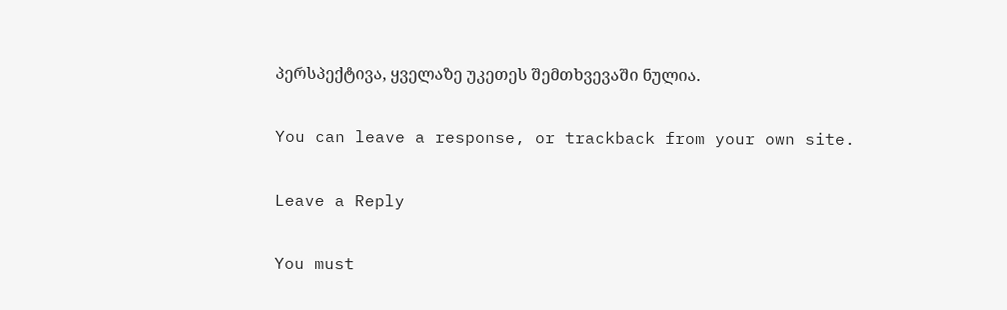პერსპექტივა, ყველაზე უკეთეს შემთხვევაში ნულია.

You can leave a response, or trackback from your own site.

Leave a Reply

You must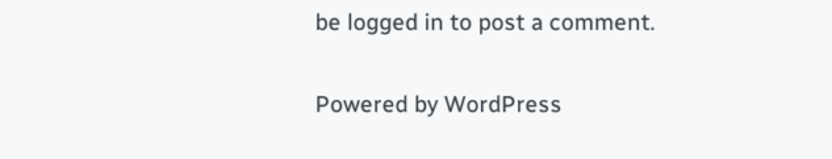be logged in to post a comment.

Powered by WordPress